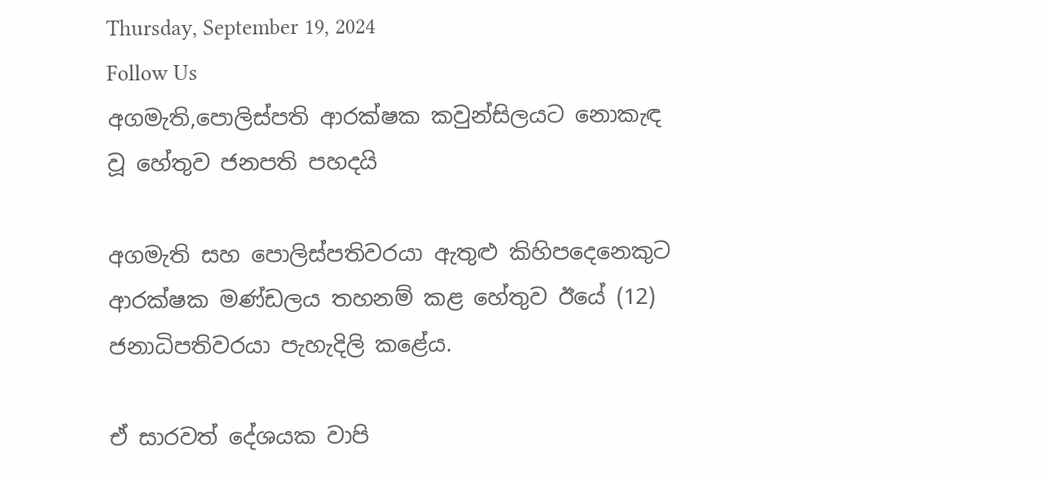Thursday, September 19, 2024
Follow Us
අගමැති,පොලිස්පති ආරක්ෂක කවුන්සිලයට නොකැඳ වූ හේතුව ජනපති පහදයි

අගමැති සහ පොලිස්පතිවරයා ඇතුළු කිහිපදෙනෙකුට ආරක්ෂක මණ්ඩලය තහනම් කළ හේතුව ඊයේ (12) ජනාධිපතිවරයා පැහැදිලි කළේය.

ඒ සාරවත් දේශයක වාපි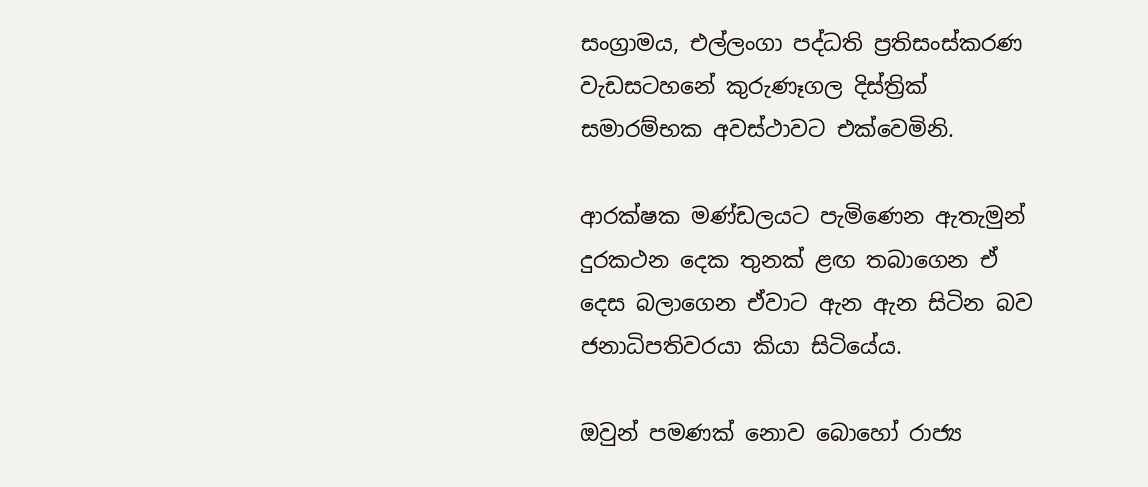සංග්‍රාමය, එල්ලංගා පද්ධති ප්‍රතිසංස්කරණ වැඩසටහනේ කුරුණෑගල දිස්ත්‍රික් සමාරම්භක අවස්ථාවට එක්වෙමිනි.

ආරක්ෂක මණ්ඩලයට පැමිණෙන ඇතැමුන් දුරකථන දෙක තුනක් ළඟ තබාගෙන ඒ දෙස බලාගෙන ඒවාට ඇන ඇන සිටින බව ජනාධිපතිවරයා කියා සිටියේය.

ඔවුන් පමණක් නොව බොහෝ රාජ්‍ය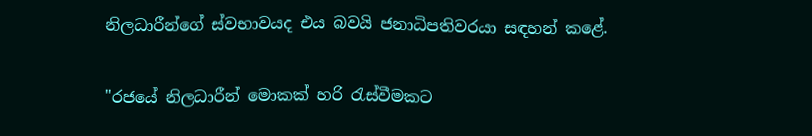නිලධාරීන්ගේ ස්වභාවයද එය බවයි ජනාධිපතිවරයා සඳහන් කළේ.

"රජයේ නිලධාරීන් මොකක් හරි රැස්වීමකට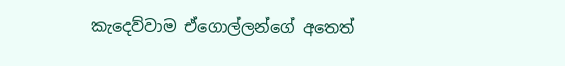කැදෙව්වාම ඒගොල්ලන්ගේ අතෙත්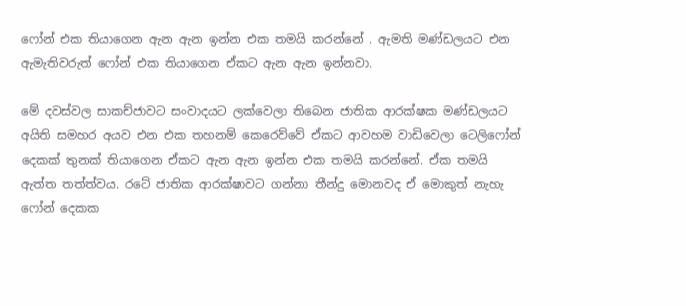ෆෝන් එක තියාගෙන ඇන ඇන ඉන්න එක තමයි කරන්නේ . ඇමති මණ්ඩලයට එන ඇමැතිවරුත් ෆෝන් එක තියාගෙන ඒකට ඇන ඇන ඉන්නවා.

මේ දවස්වල සාකච්ජාවට සංවාදයට ලක්වෙලා තිබෙන ජාතික ආරක්ෂක මණ්ඩලයට අයිති සමහර අයව එන එක තහනම් කෙරෙව්වේ ඒකට ආවහම වාඩිවෙලා ටෙලිෆෝන් දෙකක් තුනක් තියාගෙන ඒකට ඇන ඇන ඉන්න එක තමයි කරන්නේ. ඒක තමයි ඇත්ත තත්ත්වය. රටේ ජාතික ආරක්ෂාවට ගන්නා තීන්දු මොනවද ඒ මොකුත් නැහැ ෆෝන් දෙකක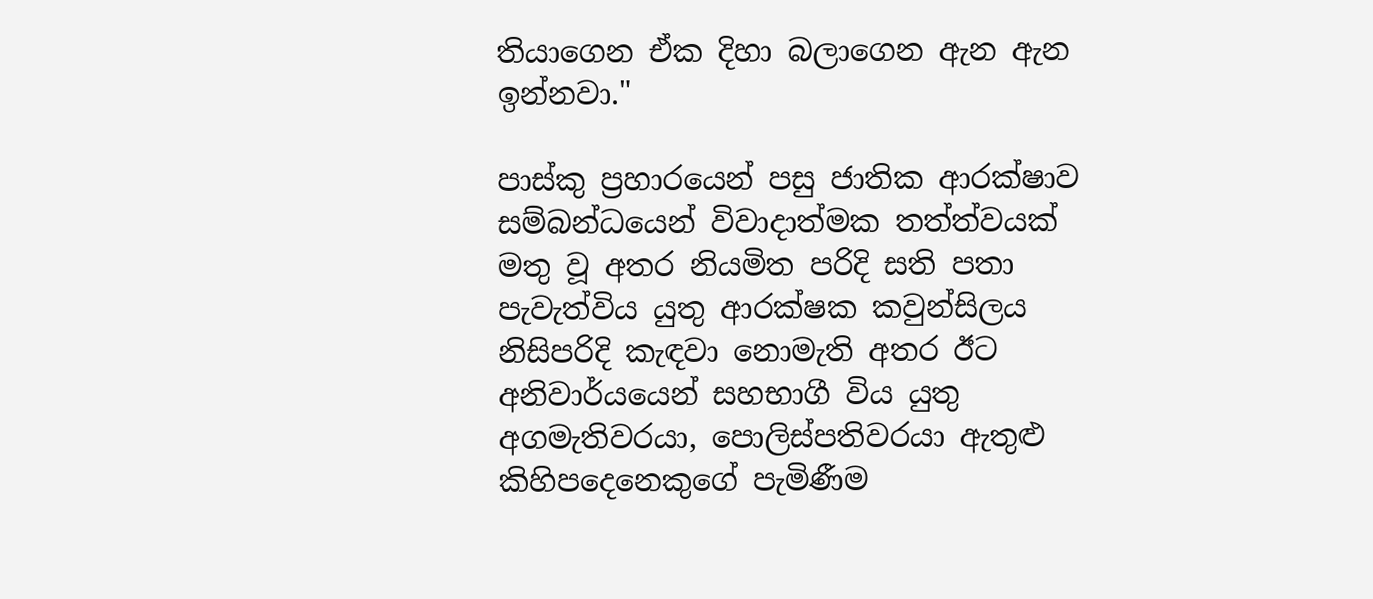තියාගෙන ඒක දිහා බලාගෙන ඇන ඇන ඉන්නවා."

පාස්කු ප්‍රහාරයෙන් පසු ජාතික ආරක්ෂාව සම්බන්ධයෙන් විවාදාත්මක තත්ත්වයක් මතු වූ අතර නියමිත පරිදි සති පතා පැවැත්විය යුතු ආරක්ෂක කවුන්සිලය නිසිපරිදි කැඳවා නොමැති අතර ඊට අනිවාර්යයෙන් සහභාගී විය යුතු අගමැතිවරයා, පොලිස්පතිවරයා ඇතුළු කිහිපදෙනෙකුගේ පැමිණීම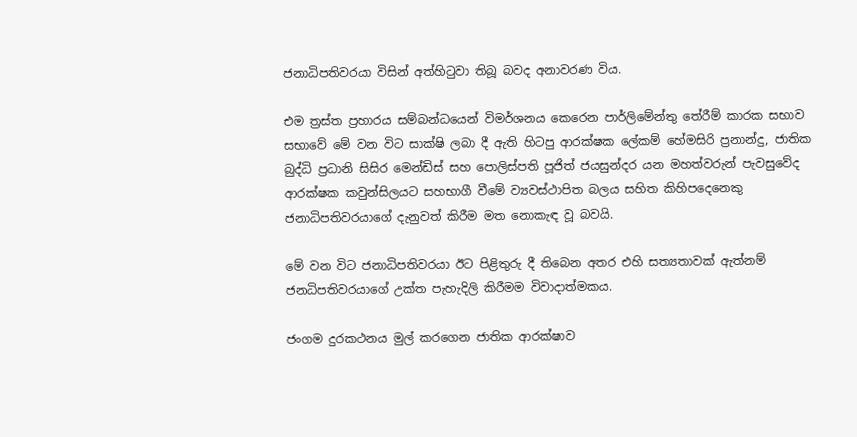ජනාධිපතිවරයා විසින් අත්හිටුවා තිබූ බවද අනාවරණ විය.

එම ත්‍රස්ත ප්‍රහාරය සම්බන්ධයෙන් විමර්ශනය කෙරෙන පාර්ලිමේන්තු තේරීම් කාරක සභාව සභාවේ මේ වන විට සාක්ෂි ලබා දී ඇති හිටපු ආරක්ෂක ලේකම් හේමසිරි ප්‍රනාන්දු, ජාතික බුද්ධි ප්‍රධානි සිසිර මෙන්ඩිස් සහ පොලිස්පති පූජිත් ජයසුන්දර යන මහත්වරුන් පැවසුවේද ආරක්ෂක කවුන්සිලයට සහභාගී වීමේ ව්‍යවස්ථාපිත බලය සහිත කිහිපදෙනෙකු ජනාධිපතිවරයාගේ දැනුවත් කිරීම මත නොකැඳ වූ බවයි.

මේ වන විට ජනාධිපතිවරයා ඊට පිළිතුරු දී තිබෙන අතර එහි සත්‍යතාවක් ඇත්නම් ජනධිපතිවරයාගේ උක්ත පැහැදිලි කිරීමම විවාදාත්මකය.

ජංගම දුරකථනය මුල් කරගෙන ජාතික ආරක්ෂාව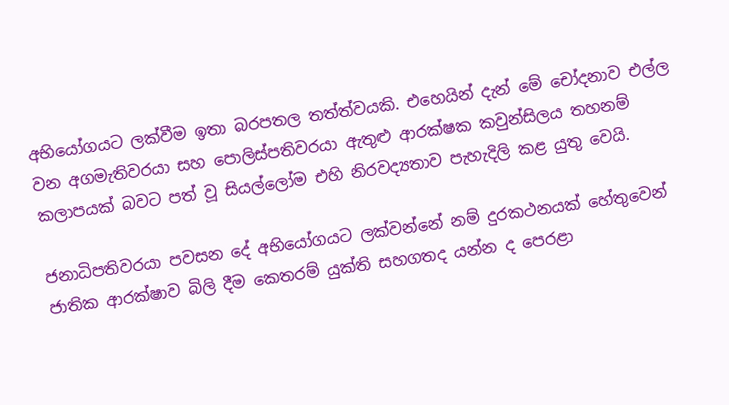අභියෝගයට ලක්වීම ඉතා බරපතල තත්ත්වයකි. එහෙයින් දැන් මේ චෝදනාව එල්ල වන අගමැතිවරයා සහ පොලිස්පතිවරයා ඇතුළු ආරක්ෂක කවුන්සිලය තහනම් කලාපයක් බවට පත් වූ සියල්ලෝම එහි නිරවද්‍යතාව පැහැදිලි කළ යුතු වෙයි.

ජනාධිපතිවරයා පවසන දේ අභියෝගයට ලක්වන්නේ නම් දුරකථනයක් හේතුවෙන් ජාතික ආරක්ෂාව බිලි දීම කෙතරම් යුක්ති සහගතද යන්න ද පෙරළා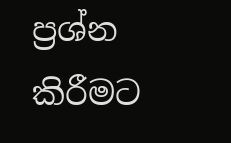ප්‍රශ්න කිරීමට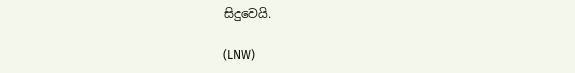සිදුවෙයි.

(LNW)